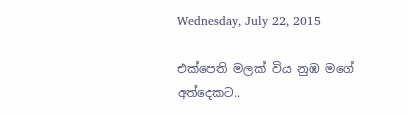Wednesday, July 22, 2015

එක්පෙති මලක් විය නුඹ මගේ අත්දෙකට..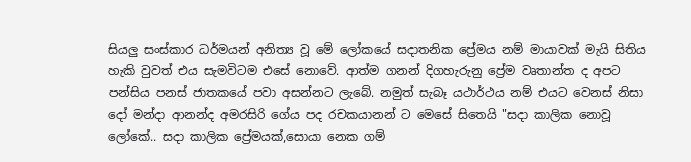සියලු සංස්කාර ධර්මයන් අනිත්‍ය වූ මේ ලෝකයේ සදාතනික ප්‍රේමය නම් මායාවක් මැයි සිතිය හැකි වුවත් එය සැමවිටම එසේ නොවේ. ආත්ම ගනන් දිගහැරුනු ප්‍රේම වෘතාන්ත ද අපට පන්සිය පනස් ජාතකයේ පවා අසන්නට ලැබේ. නමුත් සැබෑ යථාර්ථය නම් එයට වෙනස් නිසා දෝ මන්දා ආනන්ද අමරසිරි ගේය පද රචකයානන් ට මෙසේ සිතෙයි "සදා කාලික නොවූ ලෝකේ.. සදා කාලික ප්‍රේමයක්,සොයා නෙක ගම්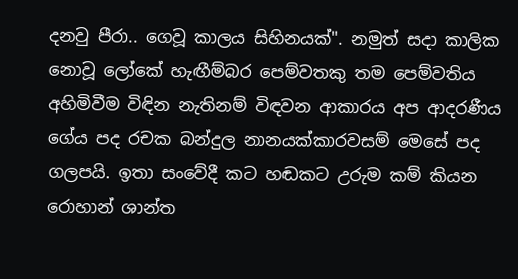දනවු පීරා.. ගෙවූ කාලය සිහිනයක්". නමුත් සදා කාලික නොවූ ලෝකේ හැඟීම්බර පෙම්වතකු තම පෙම්වතිය අහිමිවීම විඳින නැතිනම් විඳවන ආකාරය අප ආදරණීය ගේය පද රචක බන්දුල නානයක්කාරවසම් මෙසේ පද ගලපයි. ඉතා සංවේදී කට හඬකට උරුම කම් කියන රොහාන් ශාන්ත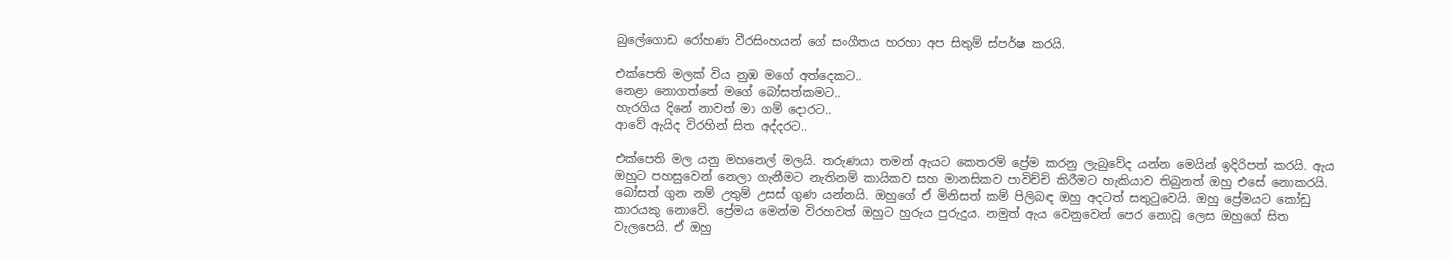බුලේගොඩ රෝහණ වීරසිංහයන් ගේ සංගීතය හරහා අප සිතුම් ස්පර්ෂ කරයි.

එක්පෙති මලක් විය නුඹ මගේ අත්දෙකට..
නෙළා නොගත්තේ මගේ බෝසත්කමට..
හැරගිය දිනේ නාවත් මා ගම් දොරට..
ආවේ ඇයිද විරහින් සිත අද්දරට..

එක්පෙති මල යනු මහනෙල් මලයි. තරුණයා තමන් ඇයට කෙතරම් ප්‍රේම කරනු ලැබුවේද යන්න මෙයින් ඉදිරිපත් කරයි. ඇය ඔහුට පහසුවෙන් නෙලා ගැනීමට නැතිනම් කායිකව සහ මානසිකව පාවිච්චි කිරීමට හැකියාව තිබුනත් ඔහු එසේ නොකරයි. බෝසත් ගුන නම් උතුම් උසස් ගුණ යන්නයි. ඔහුගේ ඒ මිනිසත් කම් පිලිබඳ ඔහු අදටත් සතුටුවෙයි. ඔහු ප්‍රේමයට කෝඩු කාරයකු නොවේ. ප්‍රේමය මෙන්ම විරහවත් ඔහුට හුරුය පුරුදුය. නමුත් ඇය වෙනුවෙන් පෙර නොවූ ලෙස ඔහුගේ සිත වැලපෙයි. ඒ ඔහු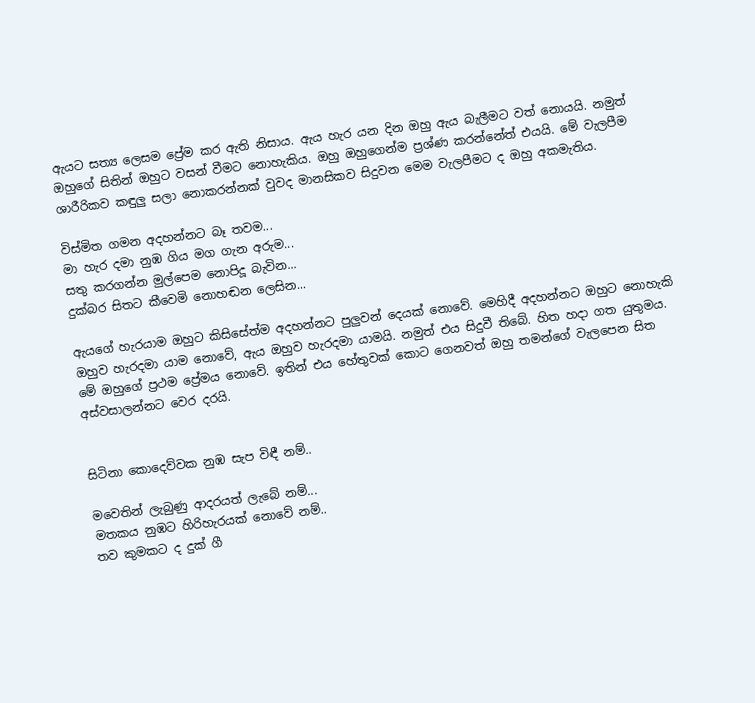ඇයට සත්‍ය ලෙසම ප්‍රේම කර ඇති නිසාය. ඇය හැර යන දින ඔහු ඇය බැලීමට වත් නොයයි. නමුත් ඔහුගේ සිතින් ඔහුට වසන් වීමට නොහැකිය. ඔහු ඔහුගෙන්ම ප්‍රශ්ණ කරන්නේත් එයයි. මේ වැලපීම ශාරීරිකව කඳුලු සලා නොකරන්නක් වුවද මානසිකව සිදුවන මෙම වැලපීමට ද ඔහු අකමැතිය.

විස්මිත ගමන අදහන්නට බෑ තවම...
මා හැර දමා නුඹ ගිය මග ගැන අරුම...
සතු කරගන්න මුල්පෙම නොපිදූ බැවින...
දුක්බර සිතට කීවෙමි නොහඬන ලෙසින...

ඇයගේ හැරයාම ඔහුට කිසිසේත්ම අදහන්නට පුලුවන් දෙයක් නොවේ. මෙහිදී අදහන්නට ඔහුට නොහැකි ඔහුව හැරදමා යාම නොවේ, ඇය ඔහුව හැරදමා යාමයි. නමුත් එය සිදුවී තිබේ. හිත හදා ගත යුතුමය. මේ ඔහුගේ ප්‍රථම ප්‍රේමය නොවේ. ඉතින් එය හේතුවක් කොට ගෙනවත් ඔහු තමන්ගේ වැලපෙන සිත අස්වසාලන්නට වෙර දරයි.


සිටිනා කොදෙව්වක නුඹ සැප විඳී නම්..

මවෙතින් ලැබුණු ආදරයත් ලැබේ නම්...
මතකය නුඹට හිරිහැරයක් නොවේ නම්..
තව කුමකට ද දුක් ගී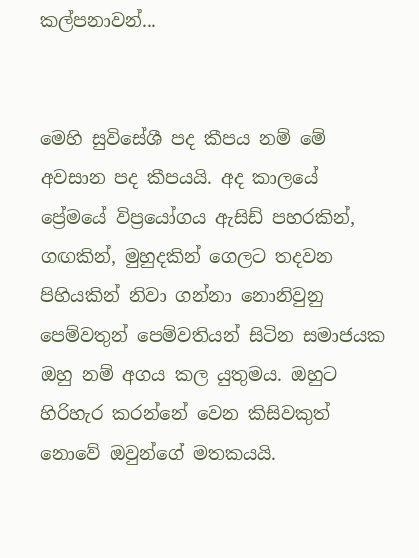කල්පනාවන්...


මෙහි සුවිසේශී පද කීපය නම් මේ අවසාන පද කීපයයි. අද කාලයේ ප්‍රේමයේ විප්‍රයෝගය ඇසිඩ් පහරකින්, ගඟකින්, මුහුදකින් ගෙලට තදවන පිහියකින් නිවා ගන්නා නොනිවුනු පෙම්වතුන් පෙම්වතියන් සිටින සමාජයක ඔහු නම් අගය කල යුතුමය. ඔහුට හිරිහැර කරන්නේ වෙන කිසිවකුත් නොවේ ඔවුන්ගේ මතකයයි.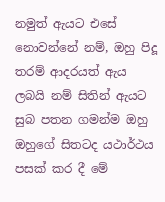නමුත් ඇයට එසේ නොවන්නේ නම්, ඔහු පිදූ තරම් ආදරයත් ඇය ලබයි නම් සිතින් ඇයට සුබ පතන ගමන්ම ඔහු ඔහුගේ සිතටද යථාර්ථය පසක් කර දී මේ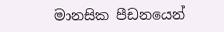මානසික පීඩනයෙන්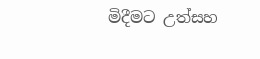මිදීමට උත්සහ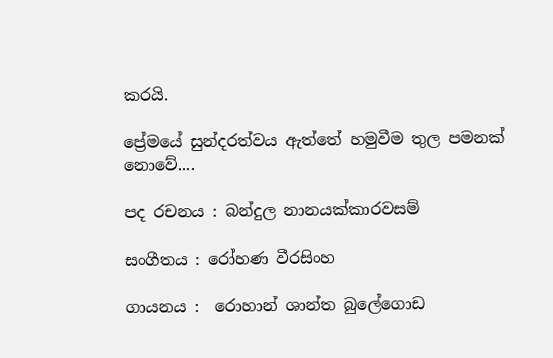කරයි.

ප්‍රේමයේ සුන්දරත්වය ඇත්තේ හමුවීම තුල පමනක් නොවේ....

පද රචනය : බන්දුල නානයක්කාරවසම්

සංගීතය : රෝහණ වීරසිංහ

ගායනය :  රොහාන් ශාන්ත බුලේගොඩ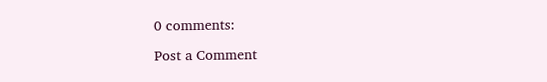0 comments:

Post a Comment